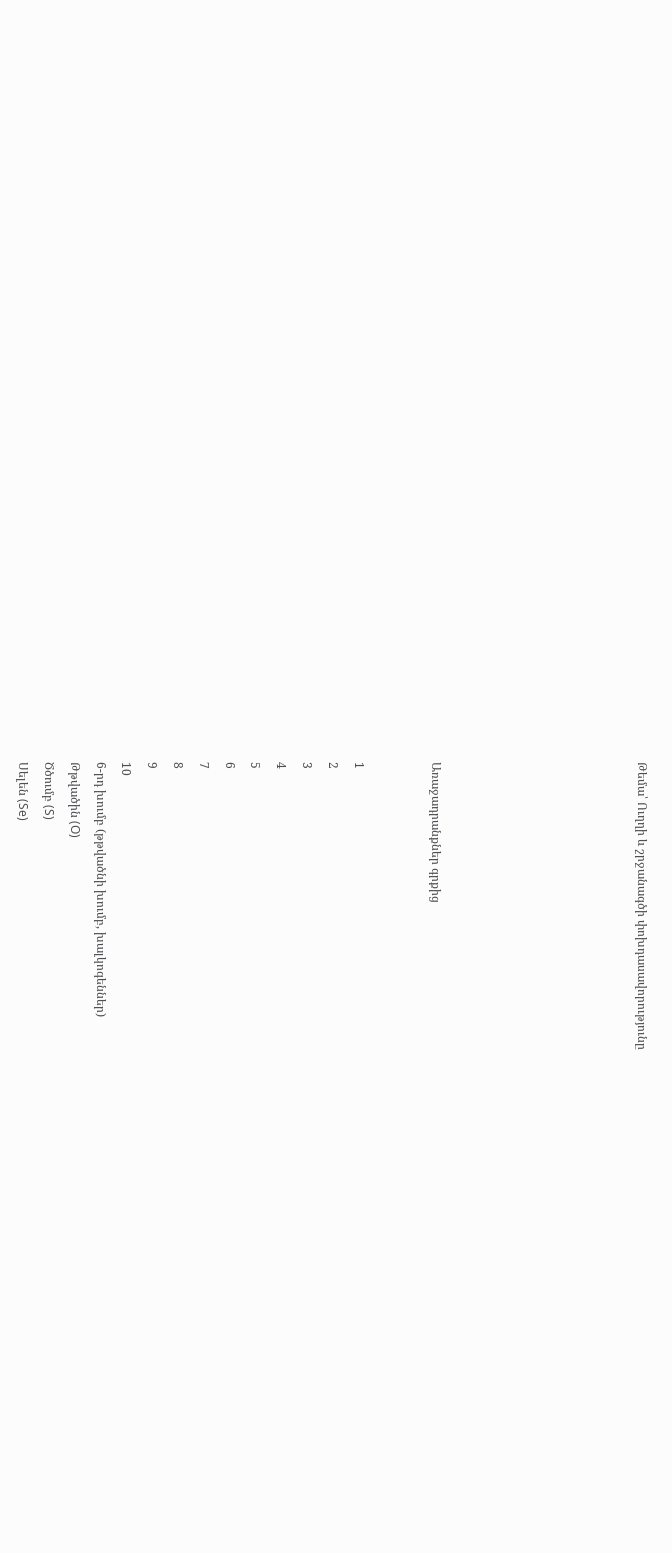Թեմա՝ Ուղղի և շրջանագծի փոխդասավորությունը







Առաջադրանքներ գրքից


1
2
3
4
5
6
7
8
9
10
6-րդ խումբ (թթվածնի խումբ, խալկոգեններ)
Թթվածին (O)
Ծծումբ (S)
Սելեն (Se)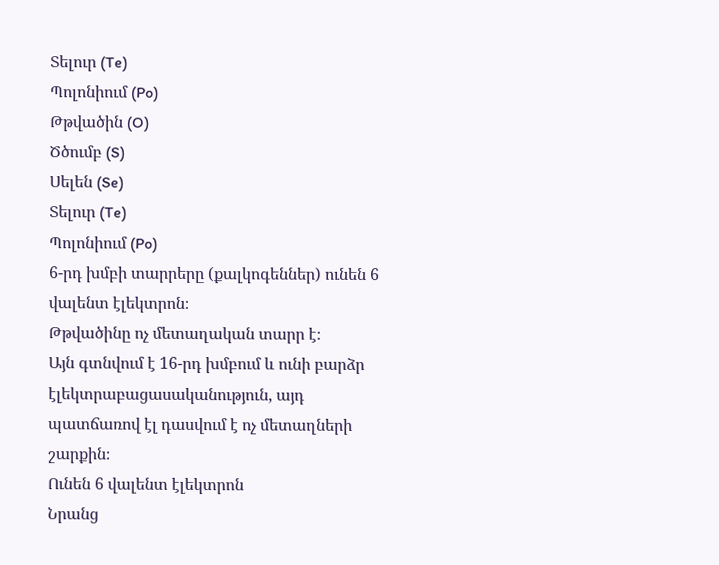Տելուր (Te)
Պոլոնիում (Po)
Թթվածին (O)
Ծծումբ (S)
Սելեն (Se)
Տելուր (Te)
Պոլոնիում (Po)
6-րդ խմբի տարրերը (քալկոգեններ) ունեն 6 վալենտ էլեկտրոն։
Թթվածինը ոչ մետաղական տարր է։
Այն գտնվում է 16-րդ խմբում և ունի բարձր էլեկտրաբացասականություն, այդ պատճառով էլ դասվում է ոչ մետաղների շարքին։
Ունեն 6 վալենտ էլեկտրոն
Նրանց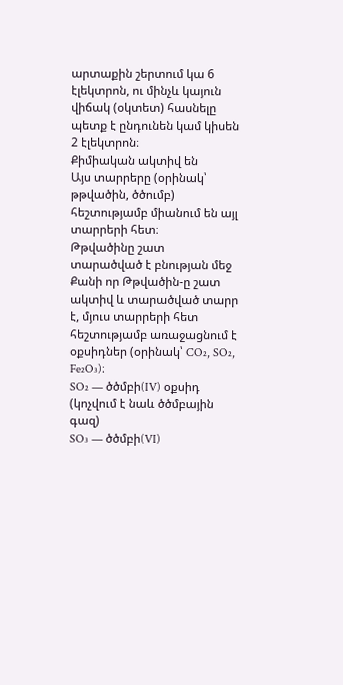արտաքին շերտում կա 6 էլեկտրոն, ու մինչև կայուն վիճակ (օկտետ) հասնելը պետք է ընդունեն կամ կիսեն 2 էլեկտրոն։
Քիմիական ակտիվ են
Այս տարրերը (օրինակ՝ թթվածին, ծծումբ) հեշտությամբ միանում են այլ տարրերի հետ։
Թթվածինը շատ տարածված է բնության մեջ
Քանի որ Թթվածին-ը շատ ակտիվ և տարածված տարր է, մյուս տարրերի հետ հեշտությամբ առաջացնում է օքսիդներ (օրինակ՝ CO₂, SO₂, Fe₂O₃)։
SO₂ — ծծմբի(IV) օքսիդ
(կոչվում է նաև ծծմբային գազ)
SO₃ — ծծմբի(VI)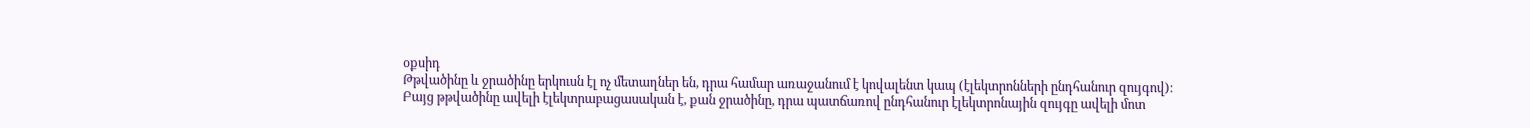օքսիդ
Թթվածինը և ջրածինը երկուսն էլ ոչ մետաղներ են, դրա համար առաջանում է կովալենտ կապ (էլեկտրոնների ընդհանուր զույգով)։
Բայց թթվածինը ավելի էլեկտրաբացասական է, քան ջրածինը, դրա պատճառով ընդհանուր էլեկտրոնային զույգը ավելի մոտ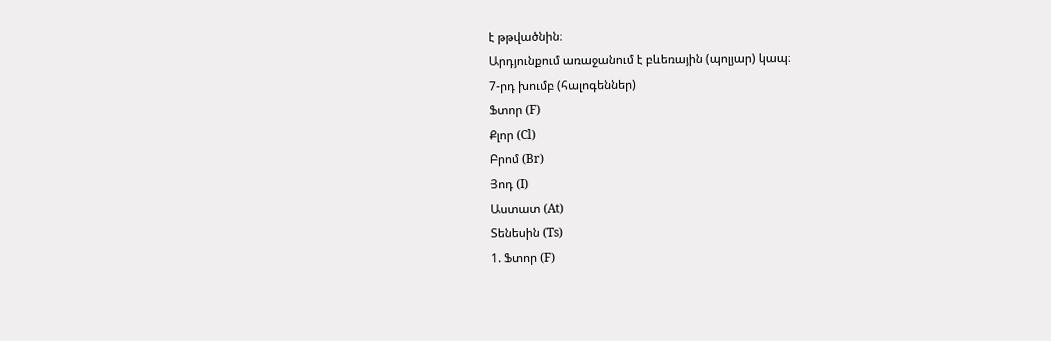է թթվածնին։
Արդյունքում առաջանում է բևեռային (պոլյար) կապ։
7-րդ խումբ (հալոգեններ)
Ֆտոր (F)
Քլոր (Cl)
Բրոմ (Br)
Յոդ (I)
Աստատ (At)
Տենեսին (Ts)
1. Ֆտոր (F)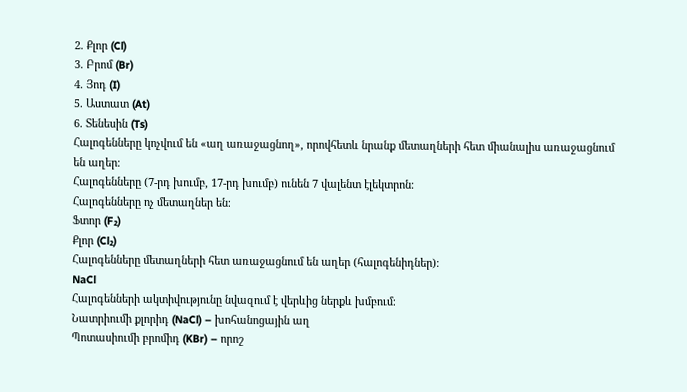2. Քլոր (Cl)
3. Բրոմ (Br)
4. Յոդ (I)
5. Աստատ (At)
6. Տենեսին (Ts)
Հալոգենները կոչվում են «աղ առաջացնող», որովհետև նրանք մետաղների հետ միանալիս առաջացնում են աղեր։
Հալոգենները (7-րդ խումբ, 17-րդ խումբ) ունեն 7 վալենտ էլեկտրոն։
Հալոգենները ոչ մետաղներ են։
Ֆտոր (F₂)
Քլոր (Cl₂)
Հալոգենները մետաղների հետ առաջացնում են աղեր (հալոգենիդներ)։
NaCl
Հալոգենների ակտիվությունը նվազում է վերևից ներքև խմբում։
Նատրիումի քլորիդ (NaCl) – խոհանոցային աղ
Պոտասիումի բրոմիդ (KBr) – որոշ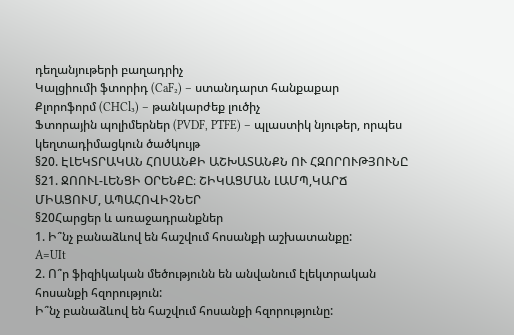դեղանյութերի բաղադրիչ
Կալցիումի ֆտորիդ (CaF₂) – ստանդարտ հանքաքար
Քլորոֆորմ (CHCl₃) – թանկարժեք լուծիչ
Ֆտորային պոլիմերներ (PVDF, PTFE) – պլաստիկ նյութեր, որպես կեղտադիմացկուն ծածկույթ
§20. ԷԼԵԿՏՐԱԿԱՆ ՀՈՍԱՆՔԻ ԱՇԽԱՏԱՆՔՆ ՈՒ ՀԶՈՐՈՒԹՅՈՒՆԸ
§21. ՋՈՈՒԼ-ԼԵՆՑԻ ՕՐԵՆՔԸ։ ՇԻԿԱՑՄԱՆ ԼԱՄՊ,ԿԱՐՃ ՄԻԱՑՈՒՄ, ԱՊԱՀՈՎԻՉՆԵՐ
§20Հարցեր և առաջադրանքներ
1. Ի՞նչ բանաձևով են հաշվում հոսանքի աշխատանքը:
A=UIt
2. Ո՞ր ֆիզիկական մեծությունն են անվանում էլեկտրական հոսանքի հզորություն:
Ի՞նչ բանաձևով են հաշվում հոսանքի հզորությունը: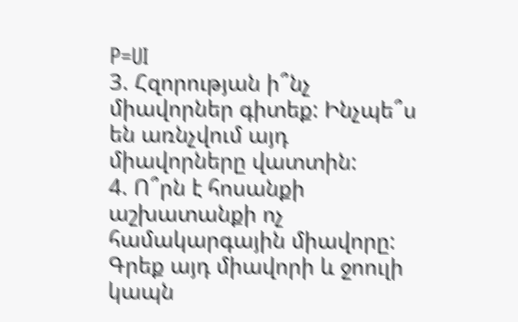P=UI
3. Հզորության ի՞նչ միավորներ գիտեք: Ինչպե՞ս են առնչվում այդ միավորները վատտին:
4. Ո՞րն է հոսանքի աշխատանքի ոչ համակարգային միավորը: Գրեք այդ միավորի և ջոուլի կապն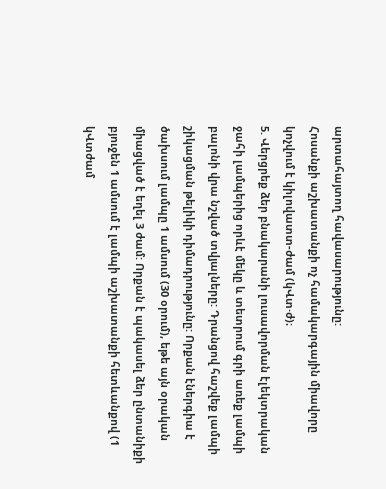արտահայտող հավասարությունը:
Հոսանքի աշխատանքի ոչ համակարգային միավորը կոչվում է կիլովատտ-ժամ (կՎտ·ժ)։
5. Վերցրեք ձեր բնակարանի լուսավորման էլեկտրական ջահի լամպերից որևէ մեկը և տետրում գրի առեք լամպի բալոնի վրա նշված տվյալները: Դրանցով հաշվեք լամպի շիկացման թելիկի դիմադրությունը: Որքան էներգիա է ծախսում լամպը 1 ամսում (30 օրում), եթե այն օրական միացված է եղել 3 ժամ: Որքան է պակասել ձեր ընտանիքի բյուջեն 1 ամսում է լամպի աշխատանքի հետևանքով (1 կՎտժամ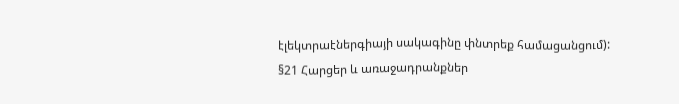էլեկտրաէներգիայի սակագինը փնտրեք համացանցում):
§21 Հարցեր և առաջադրանքներ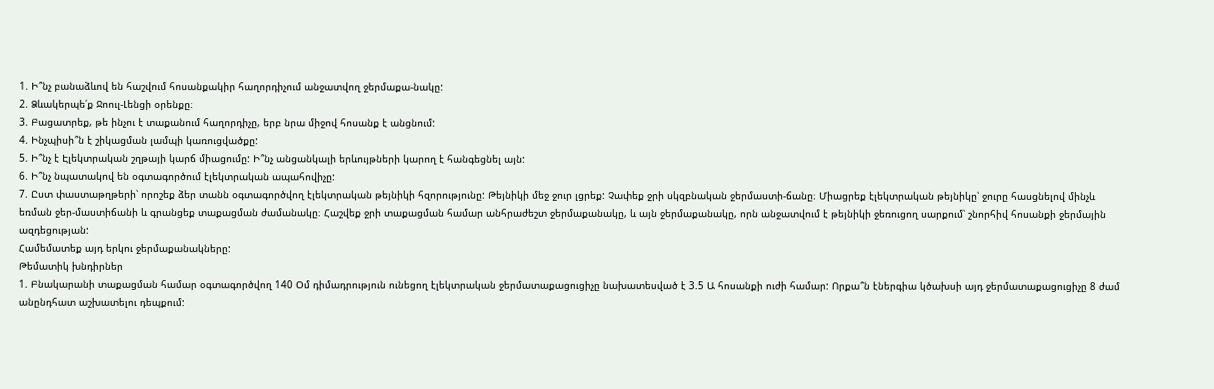1. Ի՞նչ բանաձևով են հաշվում հոսանքակիր հաղորդիչում անջատվող ջերմաքա-նակը:
2. Ձևակերպե՛ք Ջոուլ-Լենցի օրենքը։
3. Բացատրեք, թե ինչու է տաքանում հաղորդիչը, երբ նրա միջով հոսանք է անցնում:
4. Ինչպիսի՞ն է շիկացման լամպի կառուցվածքը:
5. Ի՞նչ է Էլեկտրական շղթայի կարճ միացումը: Ի՞նչ անցանկալի երևույթների կարող է հանգեցնել այն:
6. Ի՞նչ նպատակով են օգտագործում էլեկտրական ապահովիչը:
7. Ըստ փաստաթղթերի՝ որոշեք ձեր տանն օգտագործվող էլեկտրական թեյնիկի հզորությունը: Թեյնիկի մեջ ջուր լցրեք: Չափեք ջրի սկզբնական ջերմաստի-ճանը։ Միացրեք էլեկտրական թեյնիկը՝ ջուրը հասցնելով մինչև եռման ջեր-մաստիճանի և գրանցեք տաքացման ժամանակը։ Հաշվեք ջրի տաքացման համար անհրաժեշտ ջերմաքանակը, և այն ջերմաքանակը, որն անջատվում է թեյնիկի ջեռուցող սարքում՝ շնորհիվ հոսանքի ջերմային ազդեցության:
Համեմատեք այդ երկու ջերմաքանակները:
Թեմատիկ խնդիրներ
1. Բնակարանի տաքացման համար օգտագործվող 140 Օմ դիմադրություն ունեցող էլեկտրական ջերմատաքացուցիչը նախատեսված է 3.5 Ա հոսանքի ուժի համար: Որքա՞ն էներգիա կծախսի այդ ջերմատաքացուցիչը 8 ժամ անընդհատ աշխատելու դեպքում: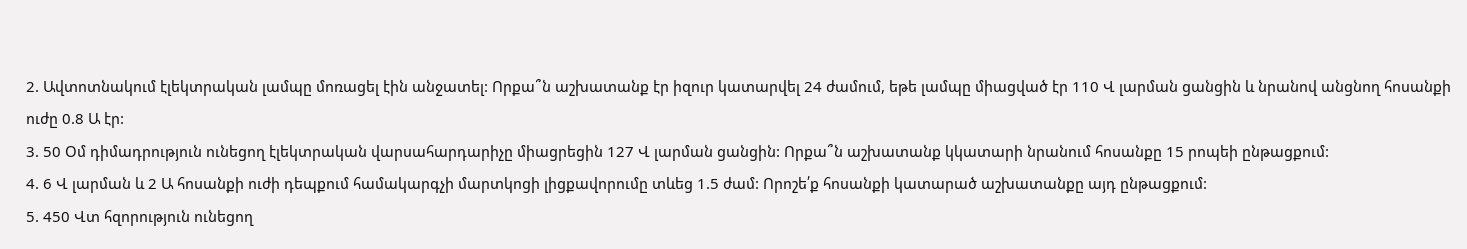2. Ավտոտնակում էլեկտրական լամպը մոռացել էին անջատել: Որքա՞ն աշխատանք էր իզուր կատարվել 24 ժամում, եթե լամպը միացված էր 110 Վ լարման ցանցին և նրանով անցնող հոսանքի ուժը 0.8 Ա էր:
3. 50 Օմ դիմադրություն ունեցող էլեկտրական վարսահարդարիչը միացրեցին 127 Վ լարման ցանցին: Որքա՞ն աշխատանք կկատարի նրանում հոսանքը 15 րոպեի ընթացքում:
4. 6 Վ լարման և 2 Ա հոսանքի ուժի դեպքում համակարգչի մարտկոցի լիցքավորումը տևեց 1.5 ժամ: Որոշե՛ք հոսանքի կատարած աշխատանքը այդ ընթացքում:
5. 450 Վտ հզորություն ունեցող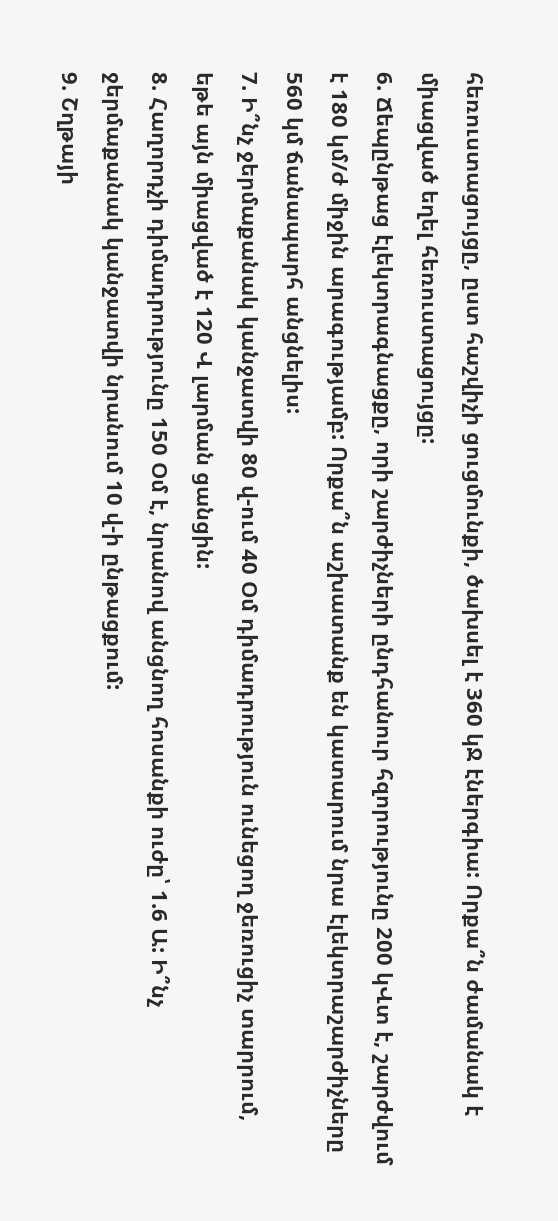հեռուստացույցը, ըստ հաշվիչի ցուցմունքի, ծախսել է 360 կՋ էներգիա: Որքա՞ն ժամանակ է միացված եղել հեռուստացույցը:
6. Ճեպընթաց էլեկտրագնացքը, որի շարժիչների ընդհանուր հզորությունը 200 կՎտ է, շարժվում է 180 կմ/ժ միջին արագությամբ: Որքա՞ն աշխատանք են կատարում նրա էլեկտրաշարժիչները 560 կմ ճանապարհ անցնելիս:
7. Ի՞նչ ջերմաքանակ կանջատվի 80 վ-ում 40 Օմ դիմադրություն ունեցող ջեռուցիչ տարրում, եթե այն միացված է 120 Վ լարման ցանցին:
8. Հաղորդչի դիմադրությունը 150 Օմ է, նրանով անցնող հոսանքի ուժը՝ 1.6 Ա: Ի՞նչ ջերմաքանակ կանջատվի նրանում 10 վ-ի ընթացքում:
9. Շղթայի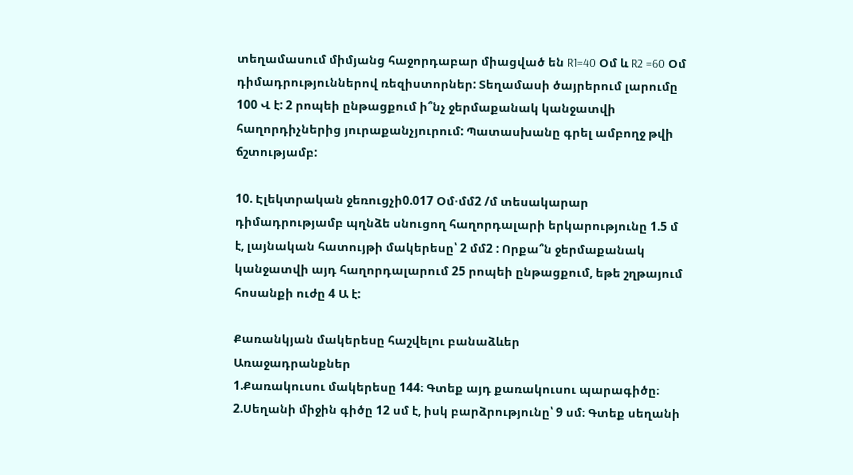տեղամասում միմյանց հաջորդաբար միացված են R1=40 Օմ և R2 =60 Օմ դիմադրություններով ռեզիստորներ: Տեղամասի ծայրերում լարումը 100 Վ է: 2 րոպեի ընթացքում ի՞նչ ջերմաքանակ կանջատվի հաղորդիչներից յուրաքանչյուրում: Պատասխանը գրել ամբողջ թվի ճշտությամբ:

10. Էլեկտրական ջեռուցչի0.017 Օմ⋅մմ2 /մ տեսակարար դիմադրությամբ պղնձե սնուցող հաղորդալարի երկարությունը 1.5 մ է, լայնական հատույթի մակերեսը՝ 2 մմ2 : Որքա՞ն ջերմաքանակ կանջատվի այդ հաղորդալարում 25 րոպեի ընթացքում, եթե շղթայում հոսանքի ուժը 4 Ա է:

Քառանկյան մակերեսը հաշվելու բանաձևեր
Առաջադրանքներ
1.Քառակուսու մակերեսը 144։ Գտեք այդ քառակուսու պարագիծը։
2.Սեղանի միջին գիծը 12 սմ է, իսկ բարձրությունը՝ 9 սմ։ Գտեք սեղանի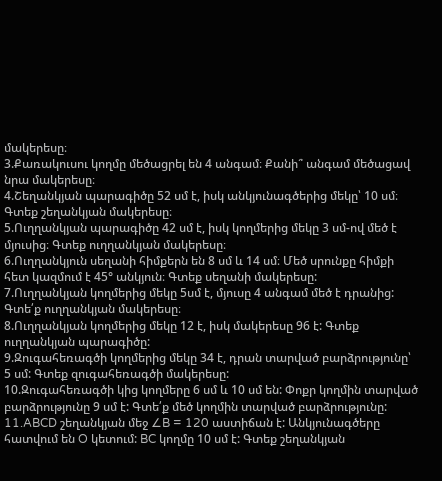մակերեսը։
3.Քառակուսու կողմը մեծացրել են 4 անգամ։ Քանի՞ անգամ մեծացավ նրա մակերեսը։
4.Շեղանկյան պարագիծը 52 սմ է, իսկ անկյունագծերից մեկը՝ 10 սմ։ Գտեք շեղանկյան մակերեսը։
5.Ուղղանկյան պարագիծը 42 սմ է, իսկ կողմերից մեկը 3 սմ-ով մեծ է մյուսից։ Գտեք ուղղանկյան մակերեսը։
6.Ուղղանկյուն սեղանի հիմքերն են 8 սմ և 14 սմ։ Մեծ սրունքը հիմքի հետ կազմում է 45° անկյուն։ Գտեք սեղանի մակերեսը:
7.Ուղղանկյան կողմերից մեկը 5սմ է, մյուսը 4 անգամ մեծ է դրանից: Գտե՛ք ուղղանկյան մակերեսը։
8.Ուղղանկյան կողմերից մեկը 12 է, իսկ մակերեսը 96 է: Գտեք ուղղանկյան պարագիծը:
9.Զուգահեռագծի կողմերից մեկը 34 է, դրան տարված բարձրությունը՝ 5 սմ: Գտեք զուգահեռագծի մակերեսը:
10.Զուգահեռագծի կից կողմերը 6 սմ և 10 սմ են: Փոքր կողմին տարված բարձրությունը 9 սմ է: Գտե՛ք մեծ կողմին տարված բարձրությունը:
11.ABCD շեղանկյան մեջ ∠B = 120 աստիճան է: Անկյունագծերը հատվում են O կետում: BC կողմը 10 սմ է: Գտեք շեղանկյան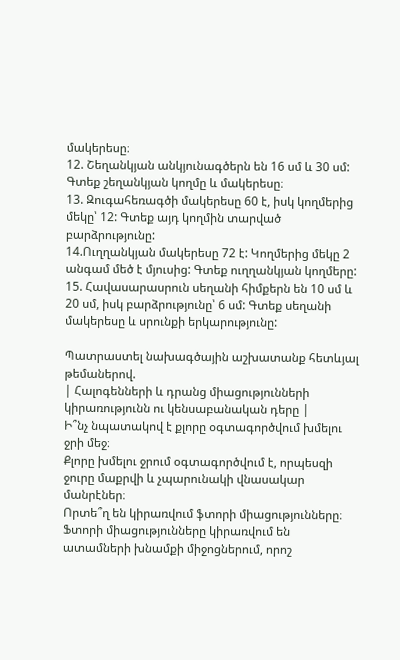մակերեսը։
12. Շեղանկյան անկյունագծերն են 16 սմ և 30 սմ: Գտեք շեղանկյան կողմը և մակերեսը։
13. Զուգահեռագծի մակերեսը 60 է, իսկ կողմերից մեկը՝ 12: Գտեք այդ կողմին տարված բարձրությունը:
14.Ուղղանկյան մակերեսը 72 է: Կողմերից մեկը 2 անգամ մեծ է մյուսից: Գտեք ուղղանկյան կողմերը:
15. Հավասարասրուն սեղանի հիմքերն են 10 սմ և 20 սմ, իսկ բարձրությունը՝ 6 սմ: Գտեք սեղանի մակերեսը և սրունքի երկարությունը:

Պատրաստել նախագծային աշխատանք հետևյալ թեմաներով.
| Հալոգենների և դրանց միացությունների կիրառությունն ու կենսաբանական դերը |
Ի՞նչ նպատակով է քլորը օգտագործվում խմելու ջրի մեջ։
Քլորը խմելու ջրում օգտագործվում է, որպեսզի ջուրը մաքրվի և չպարունակի վնասակար մանրէներ։
Որտե՞ղ են կիրառվում ֆտորի միացությունները։
Ֆտորի միացությունները կիրառվում են ատամների խնամքի միջոցներում, որոշ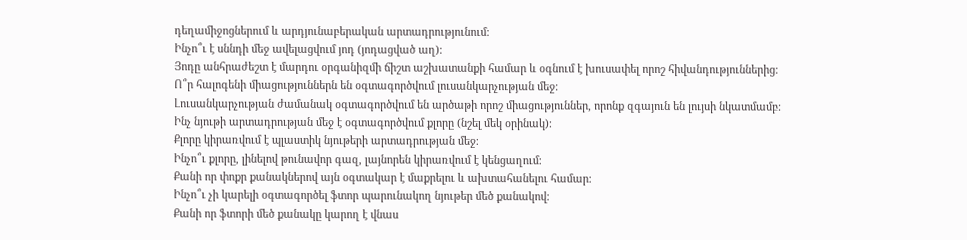դեղամիջոցներում և արդյունաբերական արտադրությունում։
Ինչո՞ւ է սննդի մեջ ավելացվում յոդ (յոդացված աղ)։
Յոդը անհրաժեշտ է մարդու օրգանիզմի ճիշտ աշխատանքի համար և օգնում է խուսափել որոշ հիվանդություններից։
Ո՞ր հալոգենի միացություններն են օգտագործվում լուսանկարչության մեջ։
Լուսանկարչության ժամանակ օգտագործվում են արծաթի որոշ միացություններ, որոնք զգայուն են լույսի նկատմամբ։
Ինչ նյութի արտադրության մեջ է օգտագործվում քլորը (նշել մեկ օրինակ)։
Քլորը կիրառվում է պլաստիկ նյութերի արտադրության մեջ։
Ինչո՞ւ քլորը, լինելով թունավոր գազ, լայնորեն կիրառվում է կենցաղում։
Քանի որ փոքր քանակներով այն օգտակար է մաքրելու և ախտահանելու համար։
Ինչո՞ւ չի կարելի օգտագործել ֆտոր պարունակող նյութեր մեծ քանակով։
Քանի որ ֆտորի մեծ քանակը կարող է վնաս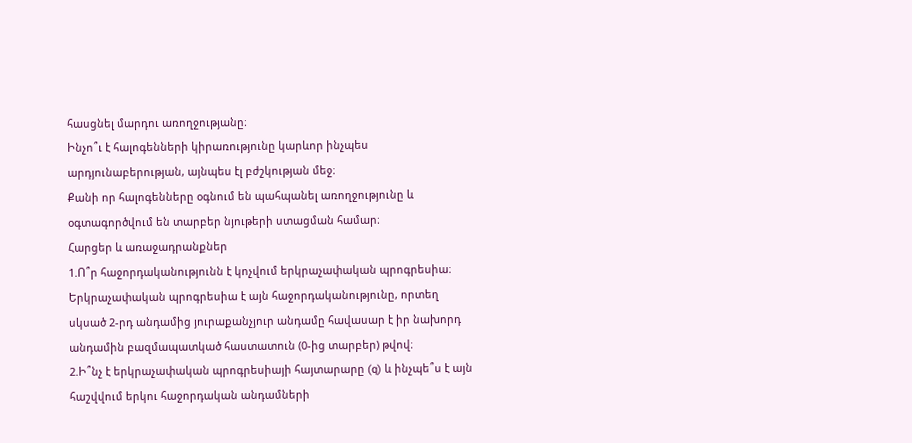հասցնել մարդու առողջությանը։
Ինչո՞ւ է հալոգենների կիրառությունը կարևոր ինչպես արդյունաբերության, այնպես էլ բժշկության մեջ։
Քանի որ հալոգենները օգնում են պահպանել առողջությունը և օգտագործվում են տարբեր նյութերի ստացման համար։
Հարցեր և առաջադրանքներ
1.Ո՞ր հաջորդականությունն է կոչվում երկրաչափական պրոգրեսիա։
Երկրաչափական պրոգրեսիա է այն հաջորդականությունը, որտեղ սկսած 2-րդ անդամից յուրաքանչյուր անդամը հավասար է իր նախորդ անդամին բազմապատկած հաստատուն (0-ից տարբեր) թվով։
2.Ի՞նչ է երկրաչափական պրոգրեսիայի հայտարարը (q) և ինչպե՞ս է այն հաշվվում երկու հաջորդական անդամների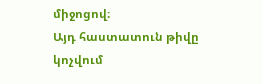միջոցով։
Այդ հաստատուն թիվը կոչվում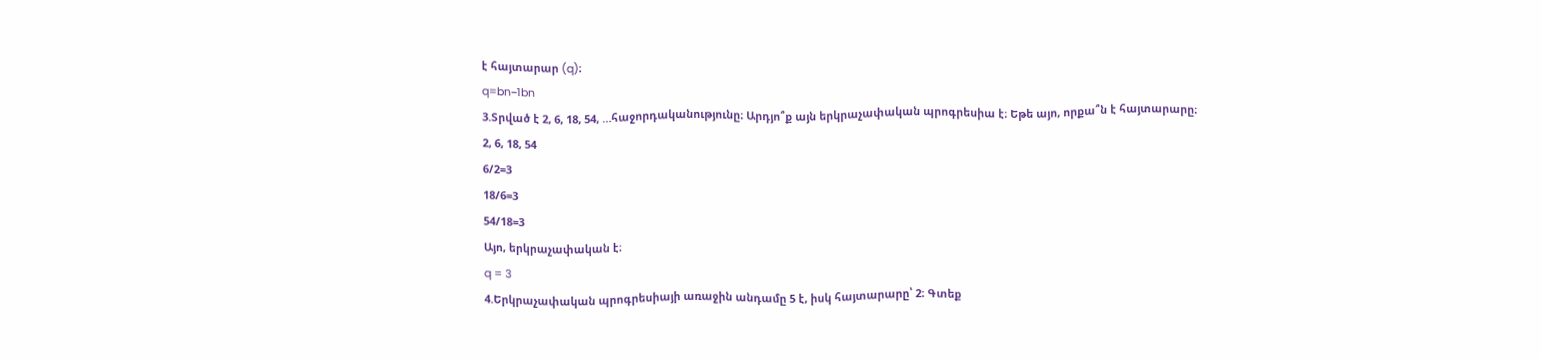է հայտարար (q)։
q=bn−1bn
3.Տրված է 2, 6, 18, 54, …հաջորդականությունը։ Արդյո՞ք այն երկրաչափական պրոգրեսիա է։ Եթե այո, որքա՞ն է հայտարարը։
2, 6, 18, 54
6/2=3
18/6=3
54/18=3
Այո, երկրաչափական է։
q = 3
4.Երկրաչափական պրոգրեսիայի առաջին անդամը 5 է, իսկ հայտարարը՝ 2։ Գտեք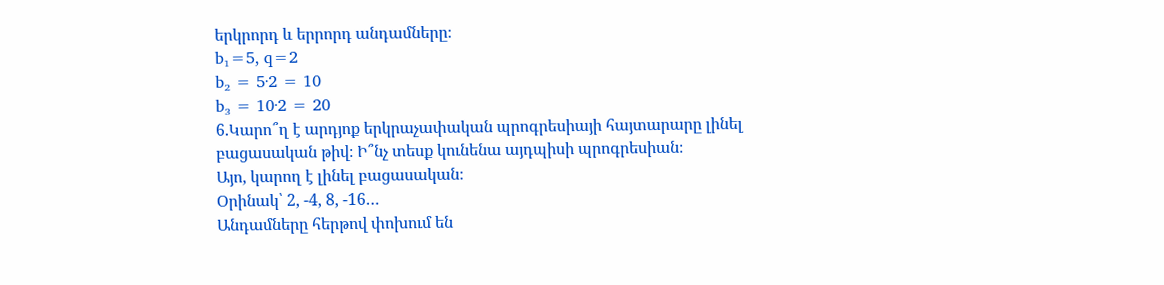երկրորդ և երրորդ անդամները։
b₁=5, q=2
b₂ = 5·2 = 10
b₃ = 10·2 = 20
6.Կարո՞ղ է արդյոք երկրաչափական պրոգրեսիայի հայտարարը լինել բացասական թիվ։ Ի՞նչ տեսք կունենա այդպիսի պրոգրեսիան։
Այո, կարող է լինել բացասական։
Օրինակ՝ 2, -4, 8, -16…
Անդամները հերթով փոխում են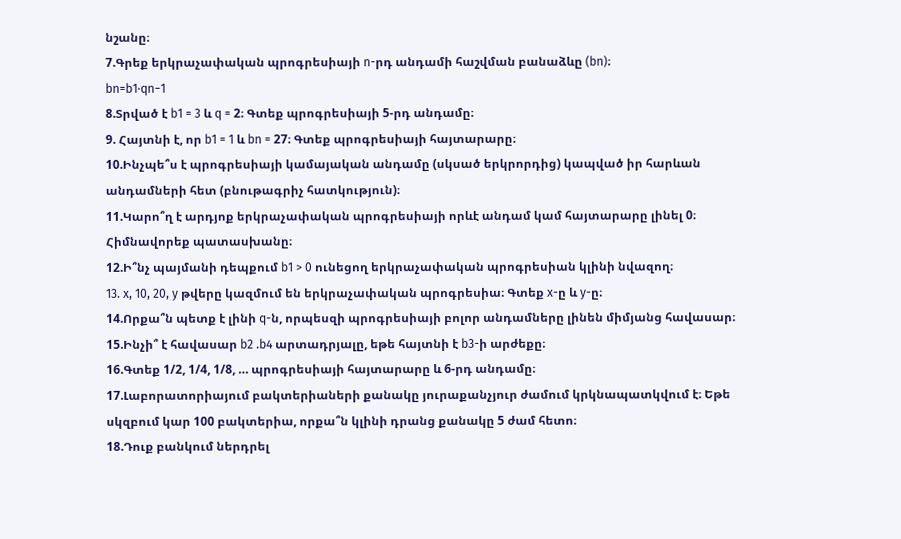նշանը։
7.Գրեք երկրաչափական պրոգրեսիայի n-րդ անդամի հաշվման բանաձևը (bn)։
bn=b1⋅qn−1
8.Տրված է b1 = 3 և q = 2։ Գտեք պրոգրեսիայի 5-րդ անդամը։
9. Հայտնի է, որ b1 = 1 և bn = 27։ Գտեք պրոգրեսիայի հայտարարը։
10.Ինչպե՞ս է պրոգրեսիայի կամայական անդամը (սկսած երկրորդից) կապված իր հարևան անդամների հետ (բնութագրիչ հատկություն)։
11.Կարո՞ղ է արդյոք երկրաչափական պրոգրեսիայի որևէ անդամ կամ հայտարարը լինել 0։ Հիմնավորեք պատասխանը։
12.Ի՞նչ պայմանի դեպքում b1 > 0 ունեցող երկրաչափական պրոգրեսիան կլինի նվազող։
13. x, 10, 20, y թվերը կազմում են երկրաչափական պրոգրեսիա։ Գտեք x-ը և y-ը։
14.Որքա՞ն պետք է լինի q-ն, որպեսզի պրոգրեսիայի բոլոր անդամները լինեն միմյանց հավասար։
15.Ինչի՞ է հավասար b2 .b4 արտադրյալը, եթե հայտնի է b3-ի արժեքը։
16.Գտեք 1/2, 1/4, 1/8, … պրոգրեսիայի հայտարարը և 6-րդ անդամը։
17.Լաբորատորիայում բակտերիաների քանակը յուրաքանչյուր ժամում կրկնապատկվում է։ Եթե սկզբում կար 100 բակտերիա, որքա՞ն կլինի դրանց քանակը 5 ժամ հետո։
18.Դուք բանկում ներդրել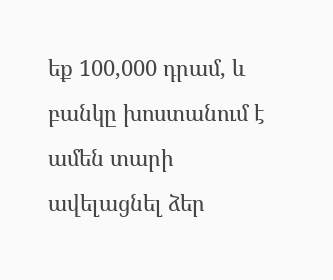եք 100,000 դրամ, և բանկը խոստանում է ամեն տարի ավելացնել ձեր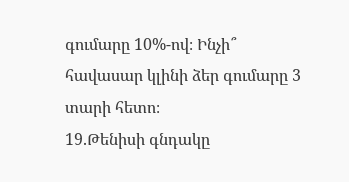գումարը 10%-ով։ Ինչի՞ հավասար կլինի ձեր գումարը 3 տարի հետո։
19.Թենիսի գնդակը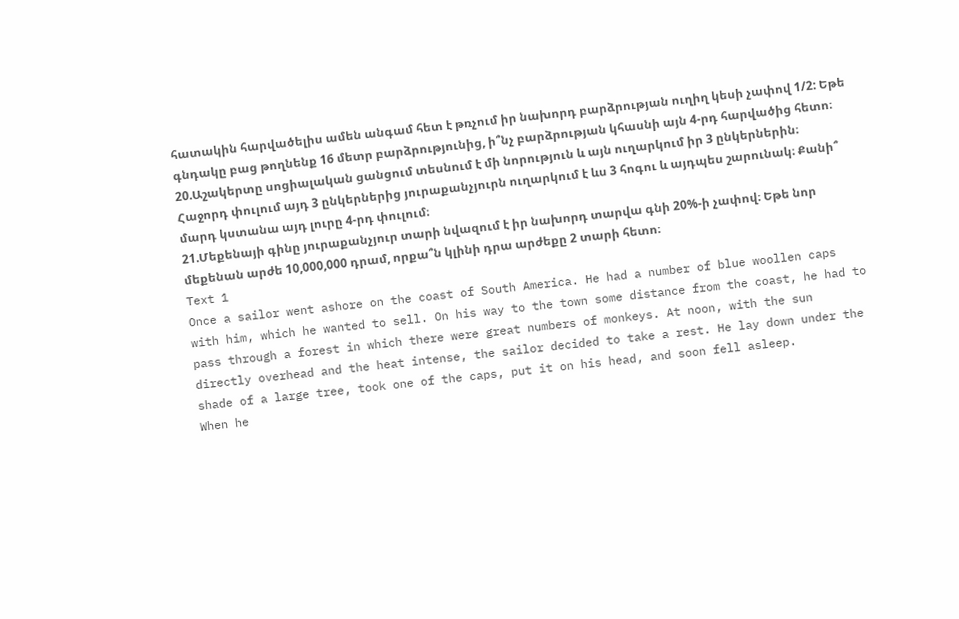հատակին հարվածելիս ամեն անգամ հետ է թռչում իր նախորդ բարձրության ուղիղ կեսի չափով 1/2: Եթե գնդակը բաց թողնենք 16 մետր բարձրությունից, ի՞նչ բարձրության կհասնի այն 4-րդ հարվածից հետո։
20.Աշակերտը սոցիալական ցանցում տեսնում է մի նորություն և այն ուղարկում իր 3 ընկերներին։ Հաջորդ փուլում այդ 3 ընկերներից յուրաքանչյուրն ուղարկում է ևս 3 հոգու և այդպես շարունակ։ Քանի՞ մարդ կստանա այդ լուրը 4-րդ փուլում։
21.Մեքենայի գինը յուրաքանչյուր տարի նվազում է իր նախորդ տարվա գնի 20%-ի չափով։ Եթե նոր մեքենան արժե 10,000,000 դրամ, որքա՞ն կլինի դրա արժեքը 2 տարի հետո։
Text 1
Once a sailor went ashore on the coast of South America. He had a number of blue woollen caps with him, which he wanted to sell. On his way to the town some distance from the coast, he had to pass through a forest in which there were great numbers of monkeys. At noon, with the sun directly overhead and the heat intense, the sailor decided to take a rest. He lay down under the shade of a large tree, took one of the caps, put it on his head, and soon fell asleep.
When he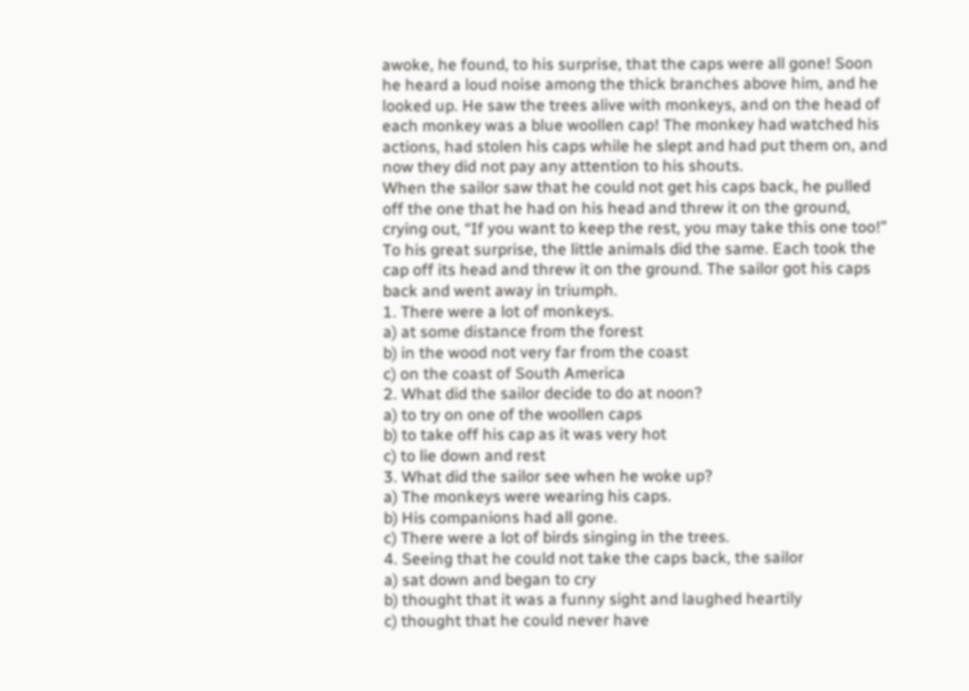awoke, he found, to his surprise, that the caps were all gone! Soon he heard a loud noise among the thick branches above him, and he looked up. He saw the trees alive with monkeys, and on the head of each monkey was a blue woollen cap! The monkey had watched his actions, had stolen his caps while he slept and had put them on, and now they did not pay any attention to his shouts.
When the sailor saw that he could not get his caps back, he pulled off the one that he had on his head and threw it on the ground, crying out, “If you want to keep the rest, you may take this one too!” To his great surprise, the little animals did the same. Each took the cap off its head and threw it on the ground. The sailor got his caps back and went away in triumph.
1. There were a lot of monkeys.
a) at some distance from the forest
b) in the wood not very far from the coast
c) on the coast of South America
2. What did the sailor decide to do at noon?
a) to try on one of the woollen caps
b) to take off his cap as it was very hot
c) to lie down and rest
3. What did the sailor see when he woke up?
a) The monkeys were wearing his caps.
b) His companions had all gone.
c) There were a lot of birds singing in the trees.
4. Seeing that he could not take the caps back, the sailor
a) sat down and began to cry
b) thought that it was a funny sight and laughed heartily
c) thought that he could never have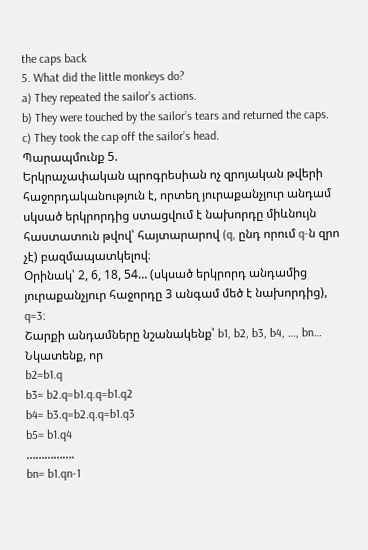the caps back
5. What did the little monkeys do?
a) They repeated the sailor’s actions.
b) They were touched by the sailor’s tears and returned the caps.
c) They took the cap off the sailor’s head.
Պարապմունք 5.
Երկրաչափական պրոգրեսիան ոչ զրոյական թվերի հաջորդականություն է, որտեղ յուրաքանչյուր անդամ սկսած երկրորդից ստացվում է նախորդը միևնույն հաստատուն թվով՝ հայտարարով (q, ընդ որում q-ն զրո չէ) բազմապատկելով։
Օրինակ՝ 2, 6, 18, 54… (սկսած երկրորդ անդամից յուրաքանչյուր հաջորդը 3 անգամ մեծ է նախորդից), q=3:
Շարքի անդամները նշանակենք՝ b1, b2, b3, b4, …, bn…
Նկատենք, որ
b2=b1.q
b3= b2.q=b1.q.q=b1.q2
b4= b3.q=b2.q.q=b1.q3
b5= b1.q4
…………….
bn= b1.qn-1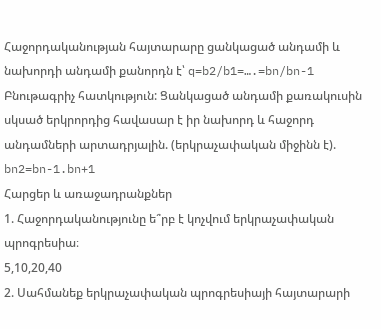Հաջորդականության հայտարարը ցանկացած անդամի և նախորդի անդամի քանորդն է՝ q=b2/b1=….=bn/bn-1
Բնութագրիչ հատկություն: Ցանկացած անդամի քառակուսին սկսած երկրորդից հավասար է իր նախորդ և հաջորդ անդամների արտադրյալին. (երկրաչափական միջինն է).
bn2=bn-1.bn+1
Հարցեր և առաջադրանքներ
1. Հաջորդականությունը ե՞րբ է կոչվում երկրաչափական պրոգրեսիա։
5,10,20,40
2. Սահմանեք երկրաչափական պրոգրեսիայի հայտարարի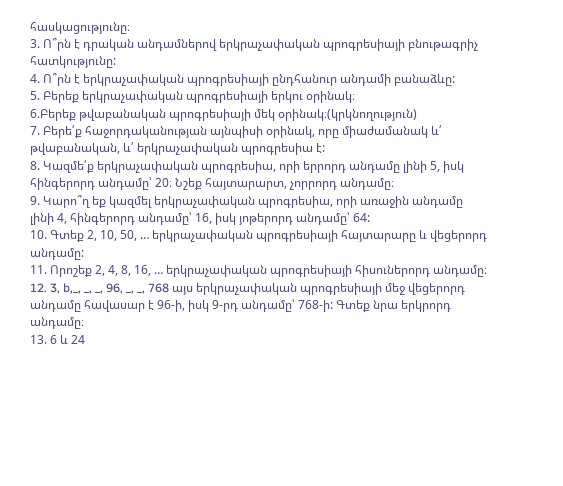հասկացությունը։
3. Ո՞րն է դրական անդամներով երկրաչափական պրոգրեսիայի բնութագրիչ հատկությունը:
4. Ո՞րն է երկրաչափական պրոգրեսիայի ընդհանուր անդամի բանաձևը:
5. Բերեք երկրաչափական պրոգրեսիայի երկու օրինակ։
6.Բերեք թվաբանական պրոգրեսիայի մեկ օրինակ։(կրկնողություն)
7. Բերե՛ք հաջորդականության այնպիսի օրինակ, որը միաժամանակ և՛ թվաբանական, և՛ երկրաչափական պրոգրեսիա է:
8. Կազմե՛ք երկրաչափական պրոգրեսիա, որի երրորդ անդամը լինի 5, իսկ հինգերորդ անդամը՝ 20։ Նշեք հայտարարտ, չորրորդ անդամը։
9. Կարո՞ղ եք կազմել երկրաչափական պրոգրեսիա, որի առաջին անդամը լինի 4, հինգերորդ անդամը՝ 16, իսկ յոթերորդ անդամը՝ 64:
10. Գտեք 2, 10, 50, … երկրաչափական պրոգրեսիայի հայտարարը և վեցերորդ անդամը:
11. Որոշեք 2, 4, 8, 16, … երկրաչափական պրոգրեսիայի հիսուներորդ անդամը։
12. 3, b,_, _, _, 96, _, _, 768 այս երկրաչափական պրոգրեսիայի մեջ վեցերորդ անդամը հավասար է 96-ի, իսկ 9-րդ անդամը՝ 768-ի: Գտեք նրա երկրորդ անդամը։
13. 6 և 24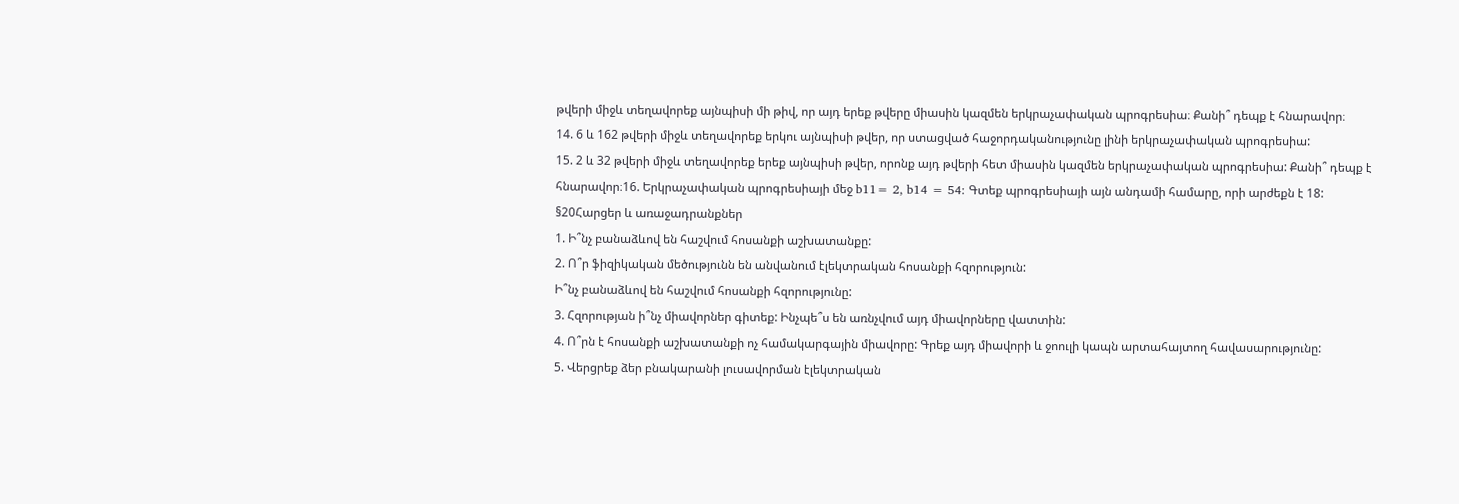թվերի միջև տեղավորեք այնպիսի մի թիվ, որ այդ երեք թվերը միասին կազմեն երկրաչափական պրոգրեսիա։ Քանի՞ դեպք է հնարավոր։
14. 6 և 162 թվերի միջև տեղավորեք երկու այնպիսի թվեր, որ ստացված հաջորդականությունը լինի երկրաչափական պրոգրեսիա:
15. 2 և 32 թվերի միջև տեղավորեք երեք այնպիսի թվեր, որոնք այդ թվերի հետ միասին կազմեն երկրաչափական պրոգրեսիա: Քանի՞ դեպք է հնարավոր։16. Երկրաչափական պրոգրեսիայի մեջ b11= 2, b14 = 54: Գտեք պրոգրեսիայի այն անդամի համարը, որի արժեքն է 18:
§20Հարցեր և առաջադրանքներ
1. Ի՞նչ բանաձևով են հաշվում հոսանքի աշխատանքը:
2. Ո՞ր ֆիզիկական մեծությունն են անվանում էլեկտրական հոսանքի հզորություն:
Ի՞նչ բանաձևով են հաշվում հոսանքի հզորությունը:
3. Հզորության ի՞նչ միավորներ գիտեք: Ինչպե՞ս են առնչվում այդ միավորները վատտին:
4. Ո՞րն է հոսանքի աշխատանքի ոչ համակարգային միավորը: Գրեք այդ միավորի և ջոուլի կապն արտահայտող հավասարությունը:
5. Վերցրեք ձեր բնակարանի լուսավորման էլեկտրական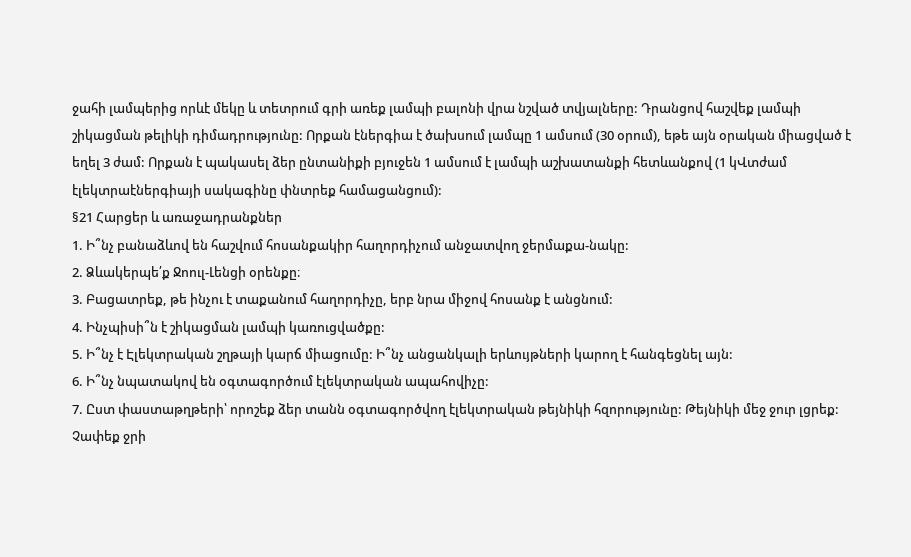ջահի լամպերից որևէ մեկը և տետրում գրի առեք լամպի բալոնի վրա նշված տվյալները: Դրանցով հաշվեք լամպի շիկացման թելիկի դիմադրությունը: Որքան էներգիա է ծախսում լամպը 1 ամսում (30 օրում), եթե այն օրական միացված է եղել 3 ժամ: Որքան է պակասել ձեր ընտանիքի բյուջեն 1 ամսում է լամպի աշխատանքի հետևանքով (1 կՎտժամ էլեկտրաէներգիայի սակագինը փնտրեք համացանցում):
§21 Հարցեր և առաջադրանքներ
1. Ի՞նչ բանաձևով են հաշվում հոսանքակիր հաղորդիչում անջատվող ջերմաքա-նակը:
2. Ձևակերպե՛ք Ջոուլ-Լենցի օրենքը։
3. Բացատրեք, թե ինչու է տաքանում հաղորդիչը, երբ նրա միջով հոսանք է անցնում:
4. Ինչպիսի՞ն է շիկացման լամպի կառուցվածքը:
5. Ի՞նչ է Էլեկտրական շղթայի կարճ միացումը: Ի՞նչ անցանկալի երևույթների կարող է հանգեցնել այն:
6. Ի՞նչ նպատակով են օգտագործում էլեկտրական ապահովիչը:
7. Ըստ փաստաթղթերի՝ որոշեք ձեր տանն օգտագործվող էլեկտրական թեյնիկի հզորությունը: Թեյնիկի մեջ ջուր լցրեք: Չափեք ջրի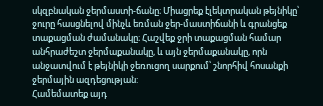սկզբնական ջերմաստի-ճանը։ Միացրեք էլեկտրական թեյնիկը՝ ջուրը հասցնելով մինչև եռման ջեր-մաստիճանի և գրանցեք տաքացման ժամանակը։ Հաշվեք ջրի տաքացման համար անհրաժեշտ ջերմաքանակը, և այն ջերմաքանակը, որն անջատվում է թեյնիկի ջեռուցող սարքում՝ շնորհիվ հոսանքի ջերմային ազդեցության:
Համեմատեք այդ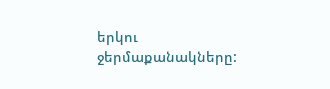երկու ջերմաքանակները: